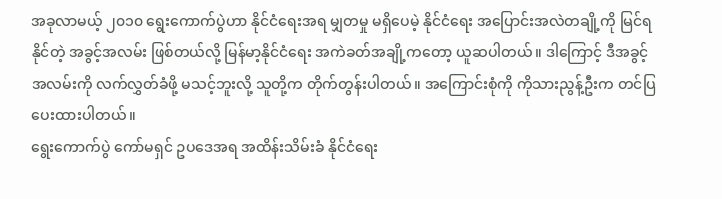အခုလာမယ့် ၂၀၁၀ ရွေးကောက်ပွဲဟာ နိုင်ငံရေးအရ မျှတမှု မရှိပေမဲ့ နိုင်ငံရေး အပြောင်းအလဲတချို့ကို မြင်ရနိုင်တဲ့ အခွင့်အလမ်း ဖြစ်တယ်လို့ မြန်မာ့နိုင်ငံရေး အကဲခတ်အချို့ကတော့ ယူဆပါတယ်။ ဒါကြောင့် ဒီအခွင့်အလမ်းကို လက်လွှတ်ခံဖို့ မသင့်ဘူးလို့ သူတို့က တိုက်တွန်းပါတယ်။ အကြောင်းစုံကို ကိုသားညွန့်ဦးက တင်ပြပေးထားပါတယ်။
ရွေးကောက်ပွဲ ကော်မရှင် ဥပဒေအရ အထိန်းသိမ်းခံ နိုင်ငံရေး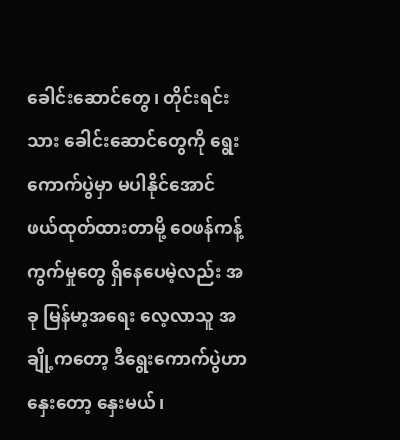ခေါင်းဆောင်တွေ၊ တိုင်းရင်းသား ခေါင်းဆောင်တွေကို ရွေးကောက်ပွဲမှာ မပါနိုင်အောင် ဖယ်ထုတ်ထားတာမို့ ဝေဖန်ကန့်ကွက်မှုတွေ ရှိနေပေမဲ့လည်း အခု မြန်မာ့အရေး လေ့လာသူ အချို့ကတော့ ဒီရွေးကောက်ပွဲဟာ နှေးတော့ နှေးမယ်၊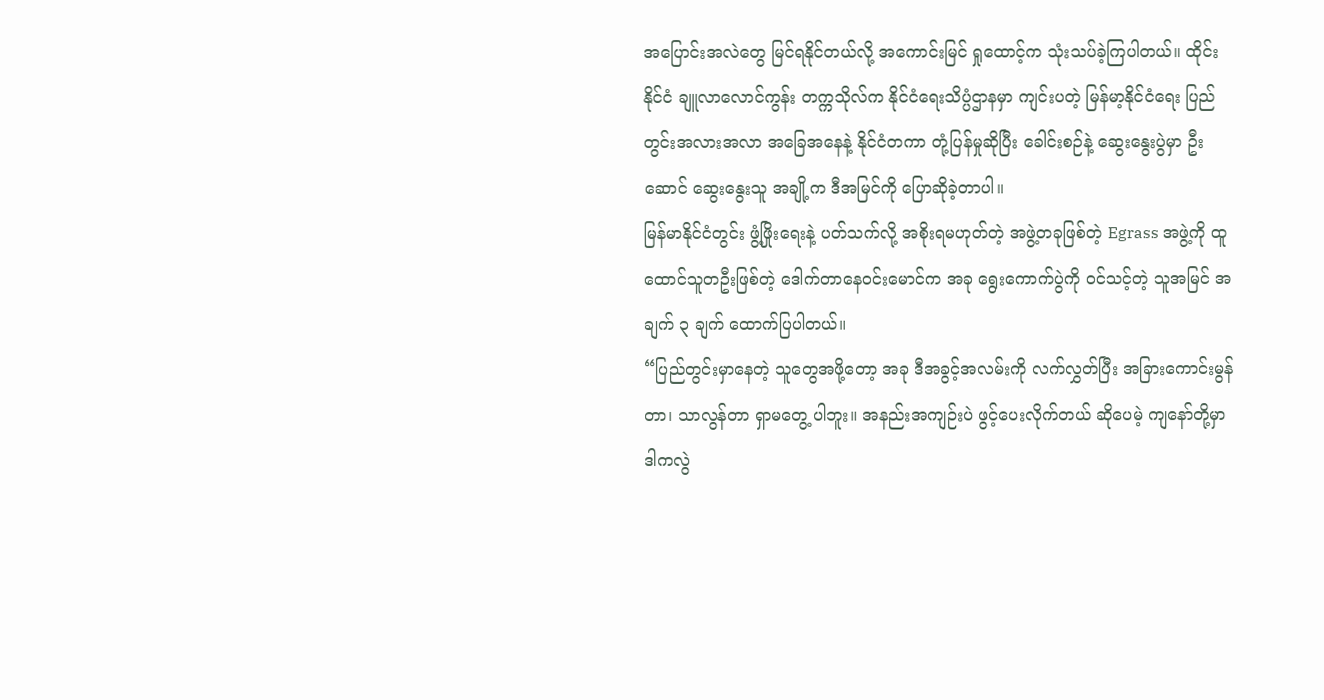အပြောင်းအလဲတွေ မြင်ရနိုင်တယ်လို့ အကောင်းမြင် ရှုထောင့်က သုံးသပ်ခဲ့ကြပါတယ်။ ထိုင်းနိုင်ငံ ချူလာလောင်ကွန်း တက္ကသိုလ်က နိုင်ငံရေးသိပ္ပံဌာနမှာ ကျင်းပတဲ့ မြန်မာ့နိုင်ငံရေး ပြည်တွင်းအလားအလာ အခြေအနေနဲ့ နိုင်ငံတကာ တုံ့ပြန်မှုဆိုပြီး ခေါင်းစဉ်နဲ့ ဆွေးနွေးပွဲမှာ ဦးဆောင် ဆွေးနွေးသူ အချို့က ဒီအမြင်ကို ပြောဆိုခဲ့တာပါ။
မြန်မာနိုင်ငံတွင်း ဖွံ့ဖြိုးရေးနဲ့ ပတ်သက်လို့ အစိုးရမဟုတ်တဲ့ အဖွဲ့တခုဖြစ်တဲ့ Egrass အဖွဲ့ကို ထူထောင်သူတဦးဖြစ်တဲ့ ဒေါက်တာနေဝင်းမောင်က အခု ရွေးကောက်ပွဲကို ဝင်သင့်တဲ့ သူအမြင် အချက် ၃ ချက် ထောက်ပြပါတယ်။
“ပြည်တွင်းမှာနေတဲ့ သူတွေအဖို့တော့ အခု ဒီအခွင့်အလမ်းကို လက်လွှတ်ပြီး အခြားကောင်းမွန်တာ၊ သာလွန်တာ ရှာမတွေ့ ပါဘူး။ အနည်းအကျဉ်းပဲ ဖွင့်ပေးလိုက်တယ် ဆိုပေမဲ့ ကျနော်တို့မှာ ဒါကလွဲ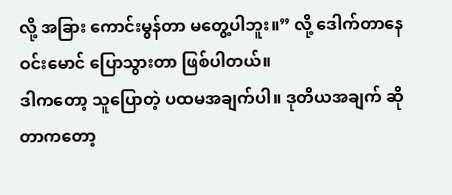လို့ အခြား ကောင်းမွန်တာ မတွေ့ပါဘူး။” လို့ ဒေါက်တာနေဝင်းမောင် ပြောသွားတာ ဖြစ်ပါတယ်။
ဒါကတော့ သူပြောတဲ့ ပထမအချက်ပါ။ ဒုတိယအချက် ဆိုတာကတော့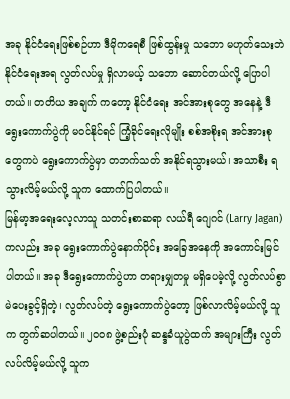အခု နိုင်ငံရေးဖြစ်စဉ်ဟာ ဒီမိုကရေစီ ဖြစ်ထွန်းမှု သဘော မဟုတ်သေးဘဲ နိုင်ငံရေးအရ လွတ်လပ်မှု ရှိလာမယ့် သဘော ဆောင်တယ်လို့ ပြောပါတယ်။ တတိယ အချက် ကတော့ နိုင်ငံရေး အင်အားစုတွေ အနေနဲ့ ဒီရွေးကောက်ပွဲကို မဝင်နိုင်ရင် ကြံ့ခိုင်ရေးလိုမျိုး စစ်အစိုးရ အင်အားစုတွေကပဲ ရွေးကောက်ပွဲမှာ တဘက်သတ် အနိုင်ရသွားမယ်၊ အသာစီး ရသွားလိမ့်မယ်လို့ သူက ထောက်ပြပါတယ်။
မြန်မာ့အရေးလေ့လာသူ သတင်းစာဆရာ လယ်ရီ ဂျေဂင် (Larry Jagan) ကလည်း အခု ရွေးကောက်ပွဲနောက်ပိုင်း အခြေအနေကို အကောင်းမြင်ပါတယ်။ အခု ဒီရွေးကောက်ပွဲဟာ တရားမျှတမှု မရှိပေမဲ့လို့ လွတ်လပ်စွာ မဲပေးခွင့်ရှိတဲ့၊ လွတ်လပ်တဲ့ ရွေးကောက်ပွဲတော့ ဖြစ်လာလိမ့်မယ်လို့ သူက တွက်ဆပါတယ်။ ၂၀၀၈ ဖွဲ့စည်းပုံ ဆန္ဒခံယူပွဲထက် အများကြီး လွတ်လပ်လိမ့်မယ်လို့ သူက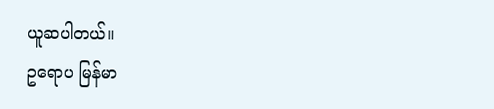ယူဆပါတယ်။
ဥရောပ မြန်မာ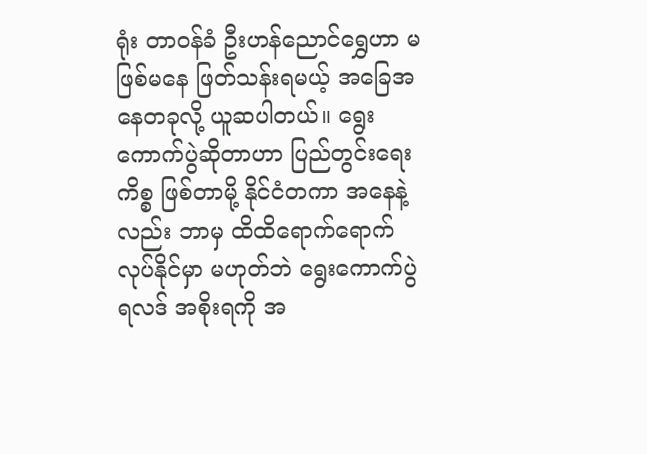ရုံး တာဝန်ခံ ဦးဟန်ညောင်ရွှေဟာ မဖြစ်မနေ ဖြတ်သန်းရမယ့် အခြေအနေတခုလို့ ယူဆပါတယ်။ ရွေးကောက်ပွဲဆိုတာဟာ ပြည်တွင်းရေးကိစ္စ ဖြစ်တာမို့ နိုင်ငံတကာ အနေနဲ့လည်း ဘာမှ ထိထိရောက်ရောက် လုပ်နိုင်မှာ မဟုတ်ဘဲ ရွေးကောက်ပွဲရလဒ် အစိုးရကို အ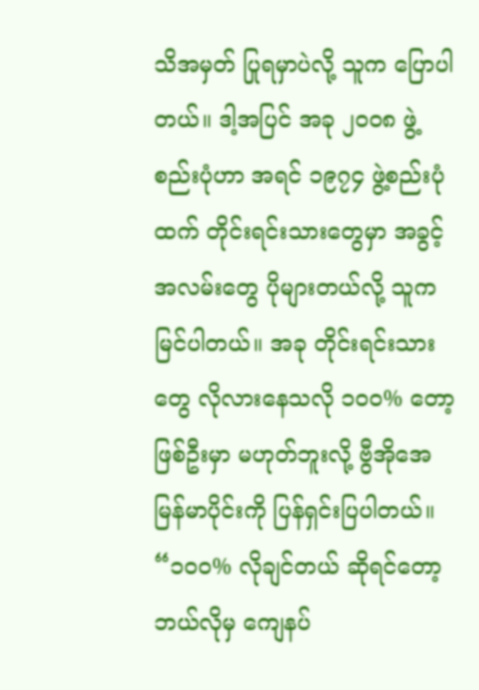သိအမှတ် ပြုရမှာပဲလို့ သူက ပြောပါတယ်။ ဒါ့အပြင် အခု ၂၀၀၈ ဖွဲ့စည်းပုံဟာ အရင် ၁၉၇၄ ဖွဲ့စည်းပုံထက် တိုင်းရင်းသားတွေမှာ အခွင့်အလမ်းတွေ ပိုများတယ်လို့ သူက မြင်ပါတယ်။ အခု တိုင်းရင်းသားတွေ လိုလားနေသလို ၁၀၀% တော့ ဖြစ်ဦးမှာ မဟုတ်ဘူးလို့ ဗွီအိုအေ မြန်မာပိုင်းကို ပြန်ရှင်းပြပါတယ်။
“၁၀၀% လိုချင်တယ် ဆိုရင်တော့ ဘယ်လိုမှ ကျေနပ်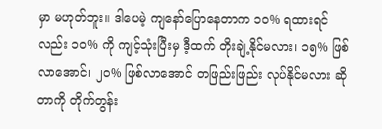မှာ မဟုတ်ဘူး။ ဒါပေမဲ့ ကျနော်ပြောနေတာက ၁၀% ရထားရင်လည်း ၁၀% ကို ကျင့်သုံးပြီးမှ ဒီ့ထက် တိုးချဲ့နိုင်မလား၊ ၁၅% ဖြစ်လာအောင်၊ ၂၀% ဖြစ်လာအောင် တဖြည်းဖြည်း လုပ်နိုင်မလား ဆိုတာကို တိုက်တွန်း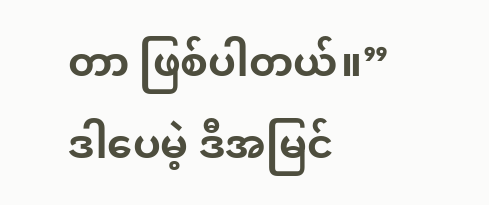တာ ဖြစ်ပါတယ်။”
ဒါပေမဲ့ ဒီအမြင်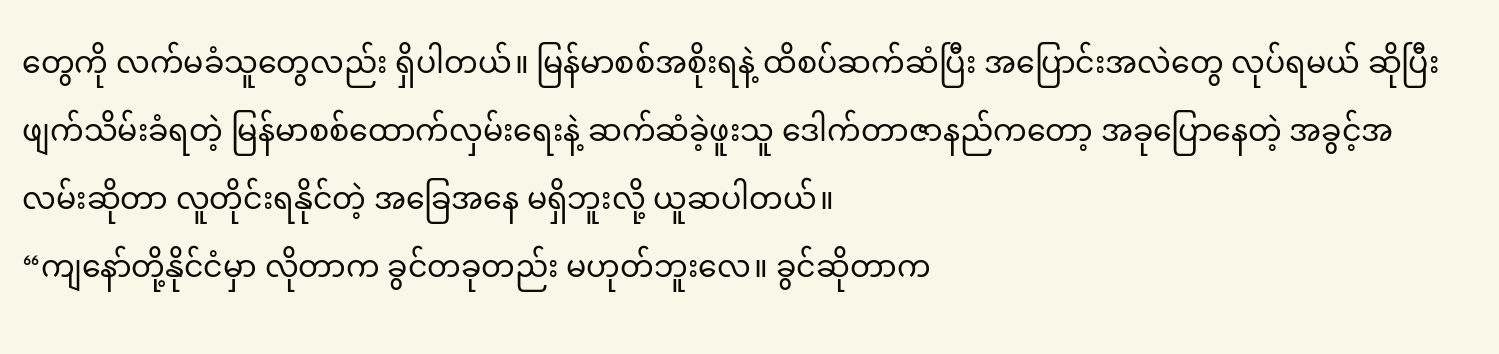တွေကို လက်မခံသူတွေလည်း ရှိပါတယ်။ မြန်မာစစ်အစိုးရနဲ့ ထိစပ်ဆက်ဆံပြီး အပြောင်းအလဲတွေ လုပ်ရမယ် ဆိုပြီး ဖျက်သိမ်းခံရတဲ့ မြန်မာစစ်ထောက်လှမ်းရေးနဲ့ ဆက်ဆံခဲ့ဖူးသူ ဒေါက်တာဇာနည်ကတော့ အခုပြောနေတဲ့ အခွင့်အလမ်းဆိုတာ လူတိုင်းရနိုင်တဲ့ အခြေအနေ မရှိဘူးလို့ ယူဆပါတယ်။
“ကျနော်တို့နိုင်ငံမှာ လိုတာက ခွင်တခုတည်း မဟုတ်ဘူးလေ။ ခွင်ဆိုတာက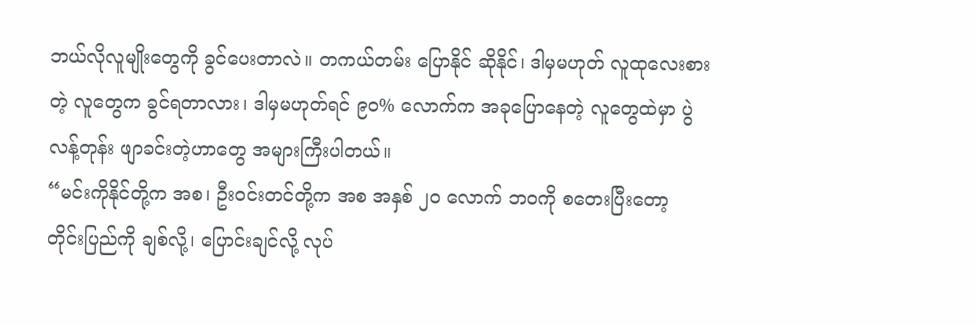ဘယ်လိုလူမျိုးတွေကို ခွင်ပေးတာလဲ။ တကယ်တမ်း ပြောနိုင် ဆိုနိုင်၊ ဒါမှမဟုတ် လူထုလေးစားတဲ့ လူတွေက ခွင်ရတာလား၊ ဒါမှမဟုတ်ရင် ၉၀% လောက်က အခုပြောနေတဲ့ လူတွေထဲမှာ ပွဲလန့်တုန်း ဖျာခင်းတဲ့ဟာတွေ အများကြီးပါတယ်။
“မင်းကိုနိုင်တို့က အစ၊ ဦးဝင်းတင်တို့က အစ အနှစ် ၂၀ လောက် ဘဝကို စတေးပြီးတော့ တိုင်းပြည်ကို ချစ်လို့၊ ပြောင်းချင်လို့ လုပ်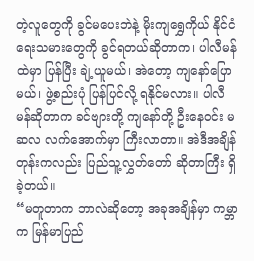တဲ့လူတွေကို ခွင်မပေးဘဲနဲ့ မိုးကျရွှေကိုယ် နိုင်ငံရေးသမားတွေကို ခွင်ရတယ်ဆိုတာက၊ ပါလီမန်ထဲမှာ ပြန်ပြီး ချဲ့ယူမယ်၊ အဲတော့ ကျနော်ပြောမယ်၊ ဖွဲ့စည်းပုံ ပြန်ပြင်လို့ ရနိုင်မလား။ ပါလီမန်ဆိုတာက ခင်ဗျားတို့ ကျနော်တို့ ဦးနေဝင်း မဆလ လက်အောက်မှာ ကြီးလာတာ။ အဲဒီအချိန်တုန်းကလည်း ပြည်သူ့လွှတ်တော် ဆိုတာကြီး ရှိခဲ့တယ်။
“မတူတာက ဘာလဲဆိုတော့ အခုအချိန်မှာ ကမ္ဘာက မြန်မာပြည်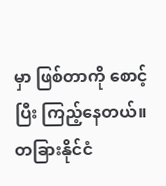မှာ ဖြစ်တာကို စောင့်ပြီး ကြည့်နေတယ်။ တခြားနိုင်ငံ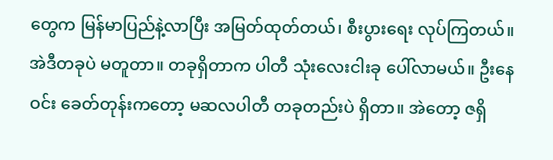တွေက မြန်မာပြည်နဲ့လာပြီး အမြတ်ထုတ်တယ်၊ စီးပွားရေး လုပ်ကြတယ်။ အဲဒီတခုပဲ မတူတာ။ တခုရှိတာက ပါတီ သုံးလေးငါးခု ပေါ်လာမယ်။ ဦးနေဝင်း ခေတ်တုန်းကတော့ မဆလပါတီ တခုတည်းပဲ ရှိတာ။ အဲတော့ ဇရှိ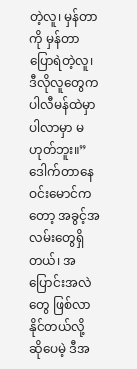တဲ့လူ၊ မှန်တာကို မှန်တာ ပြောရဲတဲ့လူ၊ ဒီလိုလူတွေက ပါလီမန်ထဲမှာ ပါလာမှာ မဟုတ်ဘူး။”
ဒေါက်တာနေဝင်းမောင်ကတော့ အခွင့်အလမ်းတွေရှိတယ်၊ အပြောင်းအလဲတွေ ဖြစ်လာနိုင်တယ်လို့ ဆိုပေမဲ့ ဒီအ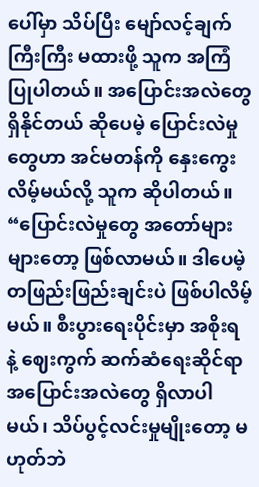ပေါ်မှာ သိပ်ပြီး မျော်လင့်ချက်ကြီးကြီး မထားဖို့ သူက အကြံပြုပါတယ်။ အပြောင်းအလဲတွေ ရှိနိုင်တယ် ဆိုပေမဲ့ ပြောင်းလဲမှုတွေဟာ အင်မတန်ကို နှေးကွေးလိမ့်မယ်လို့ သူက ဆိုပါတယ်။
“ပြောင်းလဲမှုတွေ အတော်များများတော့ ဖြစ်လာမယ်။ ဒါပေမဲ့ တဖြည်းဖြည်းချင်းပဲ ဖြစ်ပါလိမ့်မယ်။ စီးပွားရေးပိုင်းမှာ အစိုးရ နဲ့ ဈေးကွက် ဆက်ဆံရေးဆိုင်ရာ အပြောင်းအလဲတွေ ရှိလာပါမယ်၊ သိပ်ပွင့်လင်းမှုမျိုးတော့ မဟုတ်ဘဲ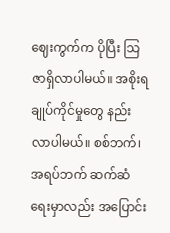ဈေးကွက်က ပိုပြီး သြဇာရှိလာပါမယ်။ အစိုးရ ချုပ်ကိုင်မှုတွေ နည်းလာပါမယ်။ စစ်ဘက်၊ အရပ်ဘက် ဆက်ဆံရေးမှာလည်း အပြောင်း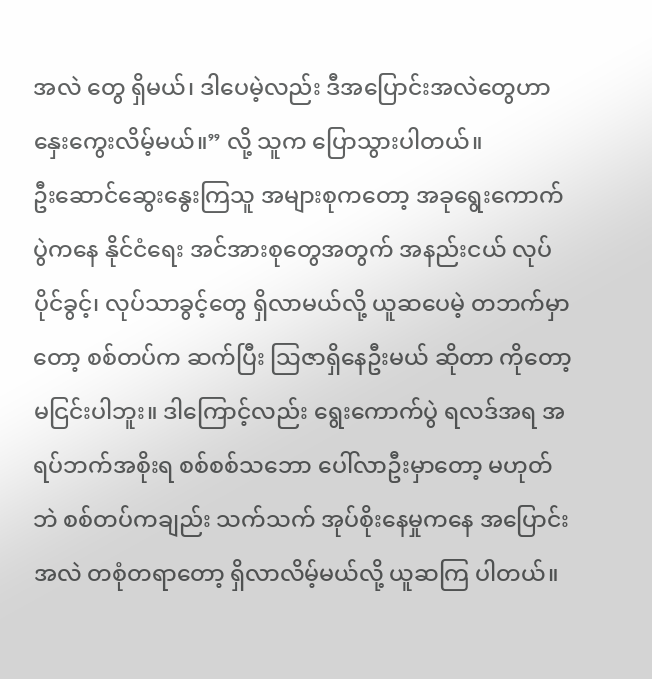အလဲ တွေ ရှိမယ်၊ ဒါပေမဲ့လည်း ဒီအပြောင်းအလဲတွေဟာ နှေးကွေးလိမ့်မယ်။” လို့ သူက ပြောသွားပါတယ်။
ဦးဆောင်ဆွေးနွေးကြသူ အများစုကတော့ အခုရွေးကောက်ပွဲကနေ နိုင်ငံရေး အင်အားစုတွေအတွက် အနည်းငယ် လုပ်ပိုင်ခွင့်၊ လုပ်သာခွင့်တွေ ရှိလာမယ်လို့ ယူဆပေမဲ့ တဘက်မှာတော့ စစ်တပ်က ဆက်ပြီး သြဇာရှိနေဦးမယ် ဆိုတာ ကိုတော့ မငြင်းပါဘူး။ ဒါကြောင့်လည်း ရွေးကောက်ပွဲ ရလဒ်အရ အရပ်ဘက်အစိုးရ စစ်စစ်သဘော ပေါ်လာဦးမှာတော့ မဟုတ်ဘဲ စစ်တပ်ကချည်း သက်သက် အုပ်စိုးနေမှုကနေ အပြောင်းအလဲ တစုံတရာတော့ ရှိလာလိမ့်မယ်လို့ ယူဆကြ ပါတယ်။